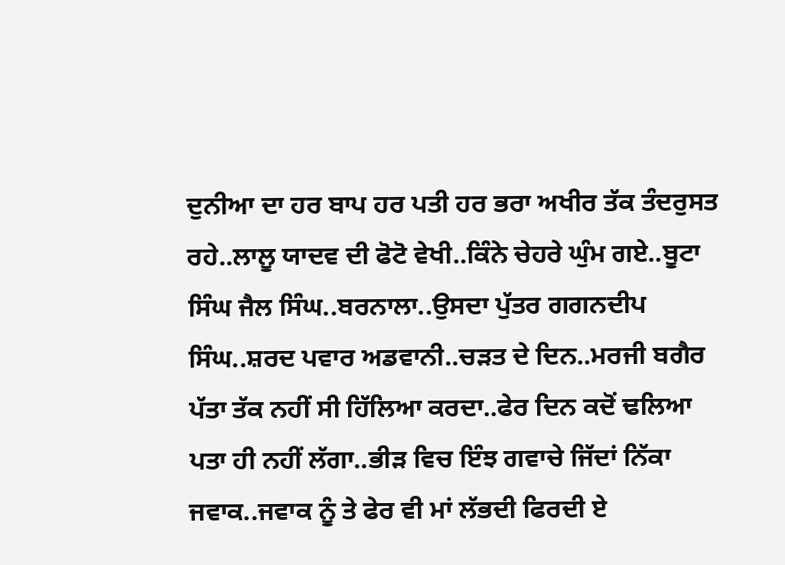ਦੁਨੀਆ ਦਾ ਹਰ ਬਾਪ ਹਰ ਪਤੀ ਹਰ ਭਰਾ ਅਖੀਰ ਤੱਕ ਤੰਦਰੁਸਤ ਰਹੇ..ਲਾਲੂ ਯਾਦਵ ਦੀ ਫੋਟੋ ਵੇਖੀ..ਕਿੰਨੇ ਚੇਹਰੇ ਘੁੰਮ ਗਏ..ਬੂਟਾ ਸਿੰਘ ਜੈਲ ਸਿੰਘ..ਬਰਨਾਲਾ..ਉਸਦਾ ਪੁੱਤਰ ਗਗਨਦੀਪ ਸਿੰਘ..ਸ਼ਰਦ ਪਵਾਰ ਅਡਵਾਨੀ..ਚੜਤ ਦੇ ਦਿਨ..ਮਰਜੀ ਬਗੈਰ ਪੱਤਾ ਤੱਕ ਨਹੀਂ ਸੀ ਹਿੱਲਿਆ ਕਰਦਾ..ਫੇਰ ਦਿਨ ਕਦੋਂ ਢਲਿਆ ਪਤਾ ਹੀ ਨਹੀਂ ਲੱਗਾ..ਭੀੜ ਵਿਚ ਇੰਝ ਗਵਾਚੇ ਜਿੱਦਾਂ ਨਿੱਕਾ ਜਵਾਕ..ਜਵਾਕ ਨੂੰ ਤੇ ਫੇਰ ਵੀ ਮਾਂ ਲੱਭਦੀ ਫਿਰਦੀ ਏ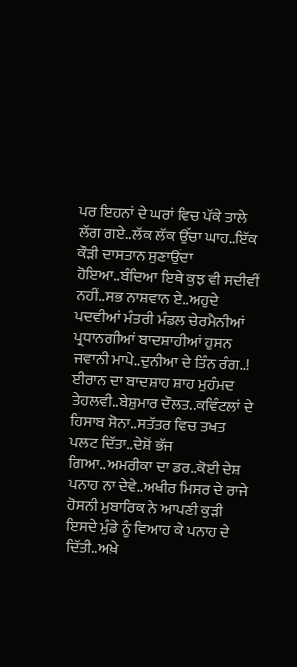ਪਰ ਇਹਨਾਂ ਦੇ ਘਰਾਂ ਵਿਚ ਪੱਕੇ ਤਾਲੇ ਲੱਗ ਗਏ..ਲੱਕ ਲੱਕ ਉੱਚਾ ਘਾਹ..ਇੱਕ ਕੌੜੀ ਦਾਸਤਾਨ ਸੁਣਾਉਂਦਾ ਹੋਇਆ..ਬੰਦਿਆ ਇਥੇ ਕੁਝ ਵੀ ਸਦੀਵੀਂ ਨਹੀਂ..ਸਭ ਨਾਸ਼ਵਾਨ ਏ..ਅਹੁਦੇ ਪਦਵੀਆਂ ਮੰਤਰੀ ਮੰਡਲ ਚੇਰਮੈਨੀਆਂ ਪ੍ਰਧਾਨਗੀਆਂ ਬਾਦਸ਼ਾਹੀਆਂ ਹੁਸਨ ਜਵਾਨੀ ਮਾਪੇ..ਦੁਨੀਆ ਦੇ ਤਿੰਨ ਰੰਗ..!
ਈਰਾਨ ਦਾ ਬਾਦਸ਼ਾਹ ਸ਼ਾਹ ਮੁਹੰਮਦ ਤੇਹਲਵੀ..ਬੇਸ਼ੁਮਾਰ ਦੌਲਤ..ਕਵਿੰਟਲਾਂ ਦੇ ਹਿਸਾਬ ਸੋਨਾ..ਸਤੱਤਰ ਵਿਚ ਤਖਤ ਪਲਟ ਦਿੱਤਾ..ਦੇਸ਼ੋਂ ਭੱਜ ਗਿਆ..ਅਮਰੀਕਾ ਦਾ ਡਰ..ਕੋਈ ਦੇਸ਼ ਪਨਾਹ ਨਾ ਦੇਵੇ..ਅਖੀਰ ਮਿਸਰ ਦੇ ਰਾਜੇ ਹੋਸਨੀ ਮੁਬਾਰਿਕ ਨੇ ਆਪਣੀ ਕੁੜੀ ਇਸਦੇ ਮੁੰਡੇ ਨੂੰ ਵਿਆਹ ਕੇ ਪਨਾਹ ਦੇ ਦਿੱਤੀ..ਅਖ਼ੇ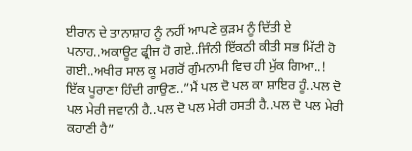ਈਰਾਨ ਦੇ ਤਾਨਾਸ਼ਾਹ ਨੂੰ ਨਹੀਂ ਆਪਣੇ ਕੁੜਮ ਨੂੰ ਦਿੱਤੀ ਏ ਪਨਾਹ..ਅਕਾਊਟ ਫ੍ਰੀਜ ਹੋ ਗਏ..ਜਿੰਨੀ ਇੱਕਠੀ ਕੀਤੀ ਸਭ ਮਿੱਟੀ ਹੋ ਗਈ..ਅਖੀਰ ਸਾਲ ਕੂ ਮਗਰੋਂ ਗੁੰਮਨਾਮੀ ਵਿਚ ਹੀ ਮੁੱਕ ਗਿਆ..!
ਇੱਕ ਪੂਰਾਣਾ ਹਿੰਦੀ ਗਾਉਣ..”ਮੈਂ ਪਲ ਦੋ ਪਲ ਕਾ ਸ਼ਾਇਰ ਹੂੰ..ਪਲ ਦੋ ਪਲ ਮੇਰੀ ਜਵਾਨੀ ਹੈ..ਪਲ ਦੋ ਪਲ ਮੇਰੀ ਹਸਤੀ ਹੈ..ਪਲ ਦੋ ਪਲ ਮੇਰੀ ਕਹਾਣੀ ਹੈ”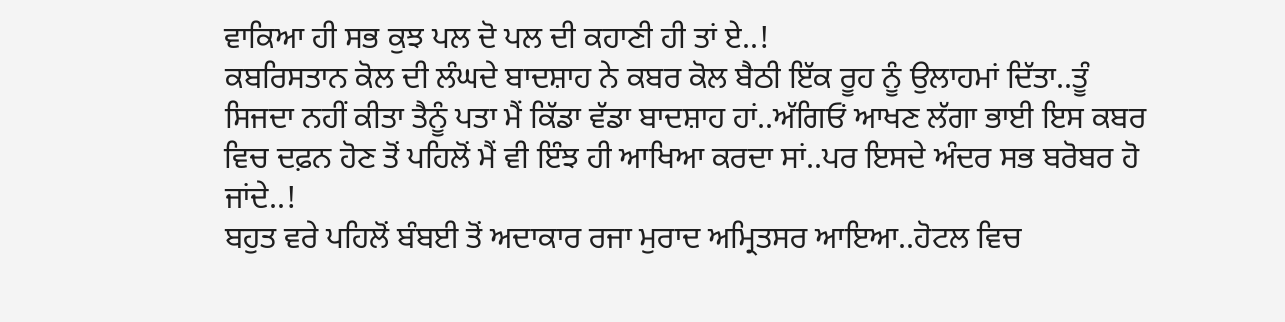ਵਾਕਿਆ ਹੀ ਸਭ ਕੁਝ ਪਲ ਦੋ ਪਲ ਦੀ ਕਹਾਣੀ ਹੀ ਤਾਂ ਏ..!
ਕਬਰਿਸਤਾਨ ਕੋਲ ਦੀ ਲੰਘਦੇ ਬਾਦਸ਼ਾਹ ਨੇ ਕਬਰ ਕੋਲ ਬੈਠੀ ਇੱਕ ਰੂਹ ਨੂੰ ਉਲਾਹਮਾਂ ਦਿੱਤਾ..ਤੂੰ ਸਿਜਦਾ ਨਹੀਂ ਕੀਤਾ ਤੈਨੂੰ ਪਤਾ ਮੈਂ ਕਿੱਡਾ ਵੱਡਾ ਬਾਦਸ਼ਾਹ ਹਾਂ..ਅੱਗਿਓਂ ਆਖਣ ਲੱਗਾ ਭਾਈ ਇਸ ਕਬਰ ਵਿਚ ਦਫ਼ਨ ਹੋਣ ਤੋਂ ਪਹਿਲੋਂ ਮੈਂ ਵੀ ਇੰਝ ਹੀ ਆਖਿਆ ਕਰਦਾ ਸਾਂ..ਪਰ ਇਸਦੇ ਅੰਦਰ ਸਭ ਬਰੋਬਰ ਹੋ ਜਾਂਦੇ..!
ਬਹੁਤ ਵਰੇ ਪਹਿਲੋਂ ਬੰਬਈ ਤੋਂ ਅਦਾਕਾਰ ਰਜਾ ਮੁਰਾਦ ਅਮ੍ਰਿਤਸਰ ਆਇਆ..ਹੋਟਲ ਵਿਚ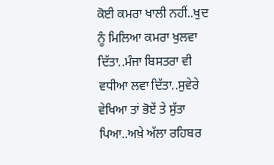ਕੋਈ ਕਮਰਾ ਖਾਲੀ ਨਹੀਂ..ਖੁਦ ਨੂੰ ਮਿਲਿਆ ਕਮਰਾ ਖੁਲਵਾ ਦਿੱਤਾ..ਮੰਜਾ ਬਿਸਤਰਾ ਵੀ ਵਧੀਆ ਲਵਾ ਦਿੱਤਾ..ਸੁਵੇਰੇ ਵੇਖਿਆ ਤਾਂ ਭੋਏਂ ਤੇ ਸੁੱਤਾ ਪਿਆ..ਅਖ਼ੇ ਅੱਲਾ ਰਹਿਬਰ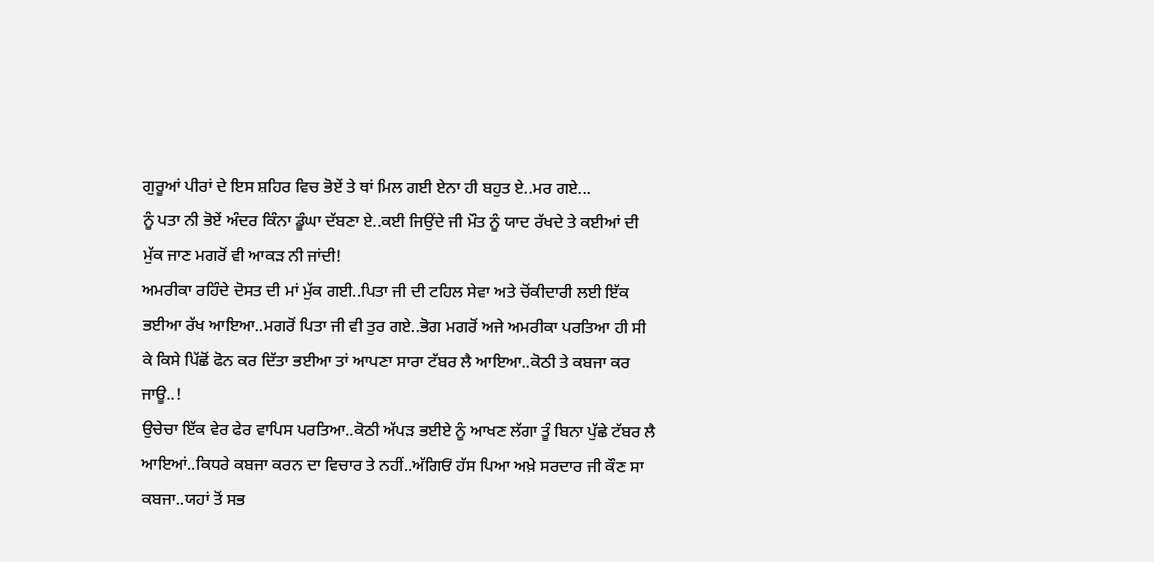ਗੁਰੂਆਂ ਪੀਰਾਂ ਦੇ ਇਸ ਸ਼ਹਿਰ ਵਿਚ ਭੋਏਂ ਤੇ ਥਾਂ ਮਿਲ ਗਈ ਏਨਾ ਹੀ ਬਹੁਤ ਏ..ਮਰ ਗਏ...
ਨੂੰ ਪਤਾ ਨੀ ਭੋਏਂ ਅੰਦਰ ਕਿੰਨਾ ਡੂੰਘਾ ਦੱਬਣਾ ਏ..ਕਈ ਜਿਉਂਦੇ ਜੀ ਮੌਤ ਨੂੰ ਯਾਦ ਰੱਖਦੇ ਤੇ ਕਈਆਂ ਦੀ ਮੁੱਕ ਜਾਣ ਮਗਰੋਂ ਵੀ ਆਕੜ ਨੀ ਜਾਂਦੀ!
ਅਮਰੀਕਾ ਰਹਿੰਦੇ ਦੋਸਤ ਦੀ ਮਾਂ ਮੁੱਕ ਗਈ..ਪਿਤਾ ਜੀ ਦੀ ਟਹਿਲ ਸੇਵਾ ਅਤੇ ਚੋਂਕੀਦਾਰੀ ਲਈ ਇੱਕ ਭਈਆ ਰੱਖ ਆਇਆ..ਮਗਰੋਂ ਪਿਤਾ ਜੀ ਵੀ ਤੁਰ ਗਏ..ਭੋਗ ਮਗਰੋਂ ਅਜੇ ਅਮਰੀਕਾ ਪਰਤਿਆ ਹੀ ਸੀ ਕੇ ਕਿਸੇ ਪਿੱਛੋਂ ਫੋਨ ਕਰ ਦਿੱਤਾ ਭਈਆ ਤਾਂ ਆਪਣਾ ਸਾਰਾ ਟੱਬਰ ਲੈ ਆਇਆ..ਕੋਠੀ ਤੇ ਕਬਜਾ ਕਰ ਜਾਊ..!
ਉਚੇਚਾ ਇੱਕ ਵੇਰ ਫੇਰ ਵਾਪਿਸ ਪਰਤਿਆ..ਕੋਠੀ ਅੱਪੜ ਭਈਏ ਨੂੰ ਆਖਣ ਲੱਗਾ ਤੂੰ ਬਿਨਾ ਪੁੱਛੇ ਟੱਬਰ ਲੈ ਆਇਆਂ..ਕਿਧਰੇ ਕਬਜਾ ਕਰਨ ਦਾ ਵਿਚਾਰ ਤੇ ਨਹੀਂ..ਅੱਗਿਓਂ ਹੱਸ ਪਿਆ ਅਖ਼ੇ ਸਰਦਾਰ ਜੀ ਕੌਣ ਸਾ ਕਬਜਾ..ਯਹਾਂ ਤੋਂ ਸਭ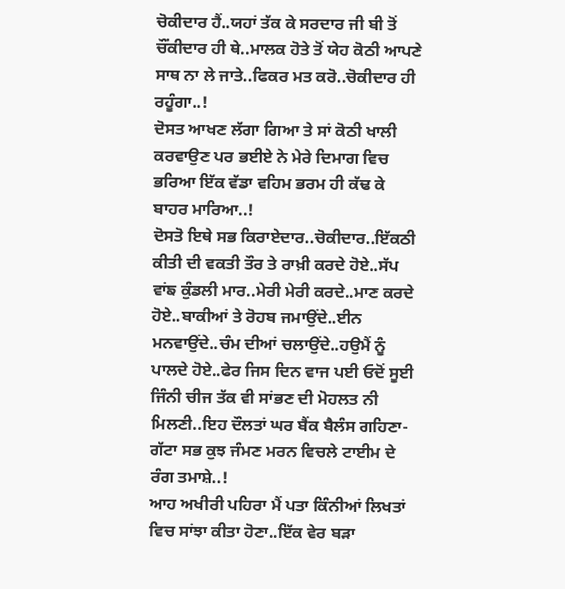ਚੋਕੀਦਾਰ ਹੈਂ..ਯਹਾਂ ਤੱਕ ਕੇ ਸਰਦਾਰ ਜੀ ਬੀ ਤੋਂ ਚੌਂਕੀਦਾਰ ਹੀ ਥੇ..ਮਾਲਕ ਹੋਤੇ ਤੋਂ ਯੇਹ ਕੋਠੀ ਆਪਣੇ ਸਾਥ ਨਾ ਲੇ ਜਾਤੇ..ਫਿਕਰ ਮਤ ਕਰੋ..ਚੋਕੀਦਾਰ ਹੀ ਰਹੂੰਗਾ..!
ਦੋਸਤ ਆਖਣ ਲੱਗਾ ਗਿਆ ਤੇ ਸਾਂ ਕੋਠੀ ਖਾਲੀ ਕਰਵਾਉਣ ਪਰ ਭਈਏ ਨੇ ਮੇਰੇ ਦਿਮਾਗ ਵਿਚ ਭਰਿਆ ਇੱਕ ਵੱਡਾ ਵਹਿਮ ਭਰਮ ਹੀ ਕੱਢ ਕੇ ਬਾਹਰ ਮਾਰਿਆ..!
ਦੋਸਤੋ ਇਥੇ ਸਭ ਕਿਰਾਏਦਾਰ..ਚੋਕੀਦਾਰ..ਇੱਕਠੀ ਕੀਤੀ ਦੀ ਵਕਤੀ ਤੌਰ ਤੇ ਰਾਖ਼ੀ ਕਰਦੇ ਹੋਏ..ਸੱਪ ਵਾਂਙ ਕੁੰਡਲੀ ਮਾਰ..ਮੇਰੀ ਮੇਰੀ ਕਰਦੇ..ਮਾਣ ਕਰਦੇ ਹੋਏ..ਬਾਕੀਆਂ ਤੇ ਰੋਹਬ ਜਮਾਉਂਦੇ..ਈਨ ਮਨਵਾਉਂਦੇ..ਚੰਮ ਦੀਆਂ ਚਲਾਉਂਦੇ..ਹਉਮੈਂ ਨੂੰ ਪਾਲਦੇ ਹੋਏ..ਫੇਰ ਜਿਸ ਦਿਨ ਵਾਜ ਪਈ ਓਦੋਂ ਸੂਈ ਜਿੰਨੀ ਚੀਜ ਤੱਕ ਵੀ ਸਾਂਭਣ ਦੀ ਮੋਹਲਤ ਨੀ ਮਿਲਣੀ..ਇਹ ਦੌਲਤਾਂ ਘਰ ਬੈਂਕ ਬੈਲੰਸ ਗਹਿਣਾ-ਗੱਟਾ ਸਭ ਕੁਝ ਜੰਮਣ ਮਰਨ ਵਿਚਲੇ ਟਾਈਮ ਦੇ ਰੰਗ ਤਮਾਸ਼ੇ..!
ਆਹ ਅਖੀਰੀ ਪਹਿਰਾ ਮੈਂ ਪਤਾ ਕਿੰਨੀਆਂ ਲਿਖਤਾਂ ਵਿਚ ਸਾਂਝਾ ਕੀਤਾ ਹੋਣਾ..ਇੱਕ ਵੇਰ ਬੜਾ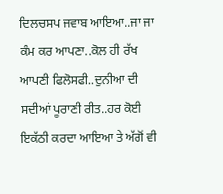ਦਿਲਚਸਪ ਜਵਾਬ ਆਇਆ..ਜਾ ਜਾ ਕੰਮ ਕਰ ਆਪਣਾ..ਕੋਲ ਹੀ ਰੱਖ ਆਪਣੀ ਫਿਲੋਸਫੀ..ਦੁਨੀਆ ਦੀ ਸਦੀਆਂ ਪੂਰਾਣੀ ਰੀਤ..ਹਰ ਕੋਈ ਇਕੱਠੀ ਕਰਦਾ ਆਇਆ ਤੇ ਅੱਗੋਂ ਵੀ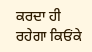ਕਰਦਾ ਹੀ ਰਹੇਗਾ ਕਿਓਂਕੇ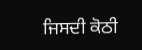ਜਿਸਦੀ ਕੋਠੀ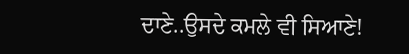ਦਾਣੇ..ਉਸਦੇ ਕਮਲੇ ਵੀ ਸਿਆਣੇ!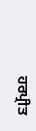ਹਰਪ੍ਰੀਤ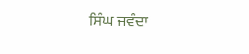ਸਿੰਘ ਜਵੰਦਾ